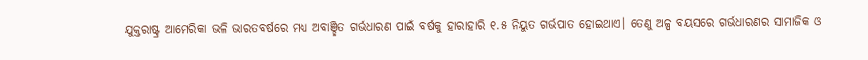ଯୁକ୍ତରାଷ୍ଟ୍ର ଆମେରିକା ଭଳି ଭାରତବର୍ଷରେ ମଧ୍ୟ ଅବାଞ୍ଛିତ ଗର୍ଭଧାରଣ ପାଇଁ ବର୍ଷକୁ ହାରାହାରି ୧.୫ ନିୟୁତ ଗର୍ଭପାତ ହୋଇଥାଏ। ତେଣୁ ଅଳ୍ପ ବୟସରେ ଗର୍ଭଧାରଣର ସାମାଜିକ ଓ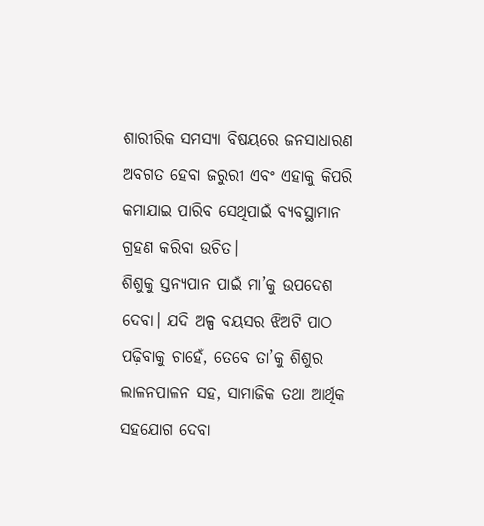ଶାରୀରିକ ସମସ୍ୟା ବିଷୟରେ ଜନସାଧାରଣ ଅବଗତ ହେବା ଜରୁରୀ ଏବଂ ଏହାକୁ କିପରି କମାଯାଇ ପାରିବ ସେଥିପାଇଁ ବ୍ୟବସ୍ଥାମାନ ଗ୍ରହଣ କରିବା ଉଚିତ।
ଶିଶୁକୁ ସ୍ତନ୍ୟପାନ ପାଇଁ ମା’କୁ ଉପଦେଶ ଦେବା। ଯଦି ଅଳ୍ପ ବୟସର ଝିଅଟି ପାଠ ପଢ଼ିବାକୁ ଚାହେଁ, ତେବେ ତା’କୁ ଶିଶୁର ଲାଳନପାଳନ ସହ, ସାମାଜିକ ତଥା ଆର୍ଥିକ ସହଯୋଗ ଦେବା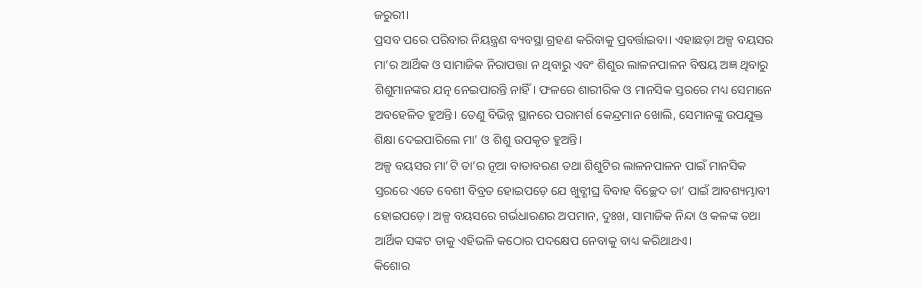ଜରୁରୀ।
ପ୍ରସବ ପରେ ପରିବାର ନିୟନ୍ତ୍ରଣ ବ୍ୟବସ୍ଥା ଗ୍ରହଣ କରିବାକୁ ପ୍ରବର୍ତ୍ତାଇବା। ଏହାଛଡ଼ା ଅଳ୍ପ ବୟସର ମା’ର ଆର୍ଥିକ ଓ ସାମାଜିକ ନିରାପତ୍ତା ନ ଥିବାରୁ ଏବଂ ଶିଶୁର ଲାଳନପାଳନ ବିଷୟ ଅଜ୍ଞ ଥିବାରୁ ଶିଶୁମାନଙ୍କର ଯତ୍ନ ନେଇପାରନ୍ତି ନାହିଁ। ଫଳରେ ଶାରୀରିକ ଓ ମାନସିକ ସ୍ତରରେ ମଧ୍ୟ ସେମାନେ ଅବହେଳିତ ହୁଅନ୍ତି। ତେଣୁ ବିଭିନ୍ନ ସ୍ଥାନରେ ପରାମର୍ଶ କେନ୍ଦ୍ରମାନ ଖୋଲି, ସେମାନଙ୍କୁ ଉପଯୁକ୍ତ ଶିକ୍ଷା ଦେଇପାରିଲେ ମା’ ଓ ଶିଶୁ ଉପକୃତ ହୁଅନ୍ତି।
ଅଳ୍ପ ବୟସର ମା’ଟି ତା’ର ନୂଆ ବାତାବରଣ ତଥା ଶିଶୁଟିର ଲାଳନପାଳନ ପାଇଁ ମାନସିକ ସ୍ତରରେ ଏତେ ବେଶୀ ବିବ୍ରତ ହୋଇପଡ଼େ ଯେ ଖୁବ୍ଶୀଘ୍ର ବିବାହ ବିଚ୍ଛେଦ ତା’ ପାଇଁ ଆବଶ୍ୟମ୍ଭାବୀ ହୋଇପଡ଼େ। ଅଳ୍ପ ବୟସରେ ଗର୍ଭଧାରଣର ଅପମାନ, ଦୁଃଖ, ସାମାଜିକ ନିନ୍ଦା ଓ କଳଙ୍କ ତଥା ଆର୍ଥିକ ସଙ୍କଟ ତାକୁ ଏହିଭଳି କଠୋର ପଦକ୍ଷେପ ନେବାକୁ ବାଧ୍ୟ କରିଥାଥଏ।
କିଶୋର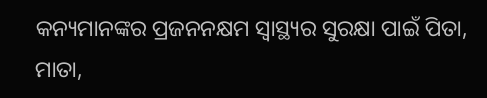କନ୍ୟମାନଙ୍କର ପ୍ରଜନନକ୍ଷମ ସ୍ଵାସ୍ଥ୍ୟର ସୁରକ୍ଷା ପାଇଁ ପିତା, ମାତା,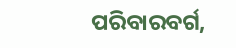ପରିବାରବର୍ଗ,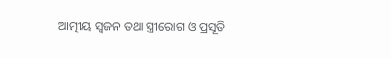ଆତ୍ମୀୟ ସ୍ଵଜନ ତଥା ସ୍ତ୍ରୀରୋଗ ଓ ପ୍ରସୂତି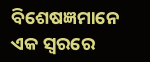ବିଶେଷଜ୍ଞମାନେ ଏକ ସ୍ଵରରେ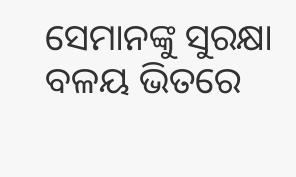ସେମାନଙ୍କୁ ସୁରକ୍ଷା ବଳୟ ଭିତରେ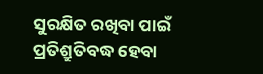ସୁରକ୍ଷିତ ରଖିବା ପାଇଁ ପ୍ରତିଶ୍ରୁତିବଦ୍ଧ ହେବା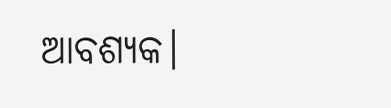ଆବଶ୍ୟକ।